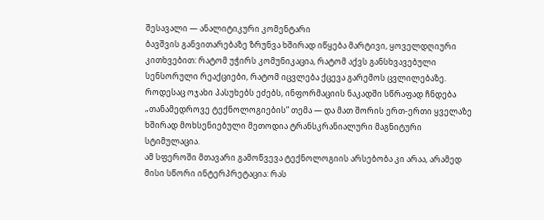შესავალი — ანალიტიკური კომენტარი
ბავშვის განვითარებაზე ზრუნვა ხშირად იწყება მარტივი, ყოველდღიური კითხვებით: რატომ უჭირს კომუნიკაცია, რატომ აქვს განსხვავებული სენსორული რეაქციები, რატომ იცვლება ქცევა გარემოს ცვლილებაზე. როდესაც ოჯახი პასუხებს ეძებს, ინფორმაციის ნაკადში სწრაფად ჩნდება „თანამედროვე ტექნოლოგიების“ თემა — და მათ შორის ერთ-ერთი ყველაზე ხშირად მოხსენიებული მეთოდია ტრანსკრანიალური მაგნიტური სტიმულაცია.
ამ სფეროში მთავარი გამოწვევა ტექნოლოგიის არსებობა კი არაა, არამედ მისი სწორი ინტერპრეტაცია: რას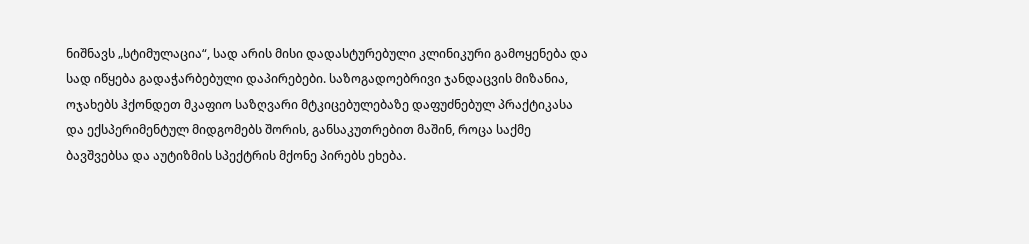ნიშნავს „სტიმულაცია“, სად არის მისი დადასტურებული კლინიკური გამოყენება და სად იწყება გადაჭარბებული დაპირებები. საზოგადოებრივი ჯანდაცვის მიზანია, ოჯახებს ჰქონდეთ მკაფიო საზღვარი მტკიცებულებაზე დაფუძნებულ პრაქტიკასა და ექსპერიმენტულ მიდგომებს შორის, განსაკუთრებით მაშინ, როცა საქმე ბავშვებსა და აუტიზმის სპექტრის მქონე პირებს ეხება.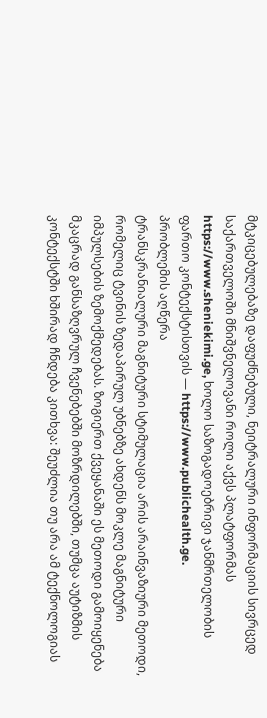მტკიცებულებაზე დაფუძნებული, ნეიტრალური ინფორმაციის სივრცედ საქართველოში მნიშვნელოვანი როლი აქვს პლატფორმას https://www.sheniekimi.ge, ხოლო საზოგადოებრივი ჯანმრთელობის ფართო კონტექსტისთვის — https://www.publichealth.ge.
პრობლემის აღწერა
ტრანსკრანიალური მაგნიტური სტიმულაცია არის არაინვაზიური მეთოდი, რომელიც ტვინის ზედაპირულ უბნებზე ახდენს მოკლე მაგნიტური იმპულსების ზემოქმედებას. ზოგიერთ ქვეყანაში ეს მეთოდი გამოიყენება მკაცრად განსაზღვრულ ჩვენებებში მოზრდილებში, თუმცა აუტიზმის კონტექსტში ხშირად ჩნდება კითხვა: შეუძლია თუ არა ამ ტექნოლოგიას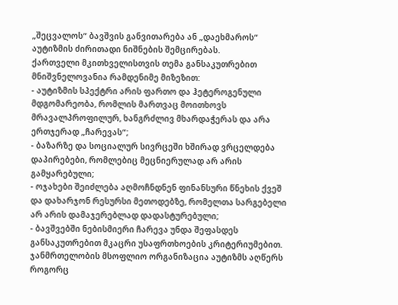„შეცვალოს“ ბავშვის განვითარება ან „დაეხმაროს“ აუტიზმის ძირითადი ნიშნების შემცირებას.
ქართველი მკითხველისთვის თემა განსაკუთრებით მნიშვნელოვანია რამდენიმე მიზეზით:
- აუტიზმის სპექტრი არის ფართო და ჰეტეროგენული მდგომარეობა, რომლის მართვაც მოითხოვს მრავალპროფილურ, ხანგრძლივ მხარდაჭერას და არა ერთჯერად „ჩარევას“;
- ბაზარზე და სოციალურ სივრცეში ხშირად ვრცელდება დაპირებები, რომლებიც მეცნიერულად არ არის გამყარებული;
- ოჯახები შეიძლება აღმოჩნდნენ ფინანსური წნეხის ქვეშ და დახარჯონ რესურსი მეთოდებზე, რომელთა სარგებელი არ არის დამაჯერებლად დადასტურებული;
- ბავშვებში ნებისმიერი ჩარევა უნდა შეფასდეს განსაკუთრებით მკაცრი უსაფრთხოების კრიტერიუმებით.
ჯანმრთელობის მსოფლიო ორგანიზაცია აუტიზმს აღწერს როგორც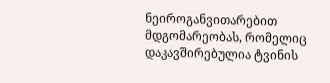ნეიროგანვითარებით მდგომარეობას, რომელიც დაკავშირებულია ტვინის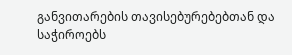განვითარების თავისებურებებთან და საჭიროებს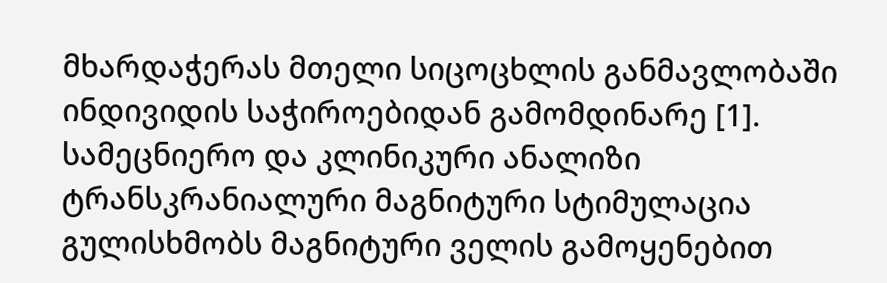მხარდაჭერას მთელი სიცოცხლის განმავლობაში ინდივიდის საჭიროებიდან გამომდინარე [1].
სამეცნიერო და კლინიკური ანალიზი
ტრანსკრანიალური მაგნიტური სტიმულაცია გულისხმობს მაგნიტური ველის გამოყენებით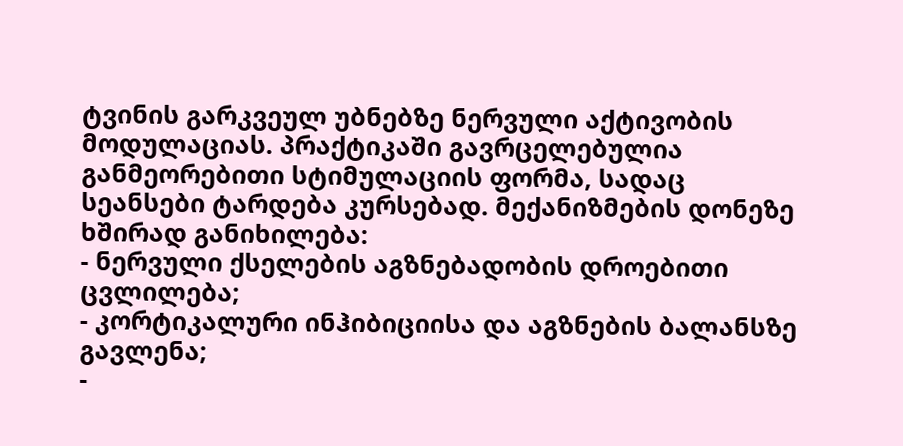ტვინის გარკვეულ უბნებზე ნერვული აქტივობის მოდულაციას. პრაქტიკაში გავრცელებულია განმეორებითი სტიმულაციის ფორმა, სადაც სეანსები ტარდება კურსებად. მექანიზმების დონეზე ხშირად განიხილება:
- ნერვული ქსელების აგზნებადობის დროებითი ცვლილება;
- კორტიკალური ინჰიბიციისა და აგზნების ბალანსზე გავლენა;
-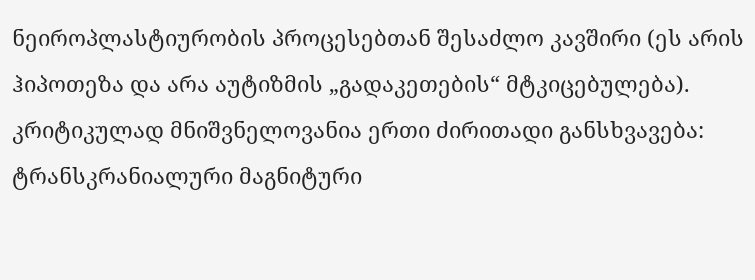ნეიროპლასტიურობის პროცესებთან შესაძლო კავშირი (ეს არის ჰიპოთეზა და არა აუტიზმის „გადაკეთების“ მტკიცებულება).
კრიტიკულად მნიშვნელოვანია ერთი ძირითადი განსხვავება:
ტრანსკრანიალური მაგნიტური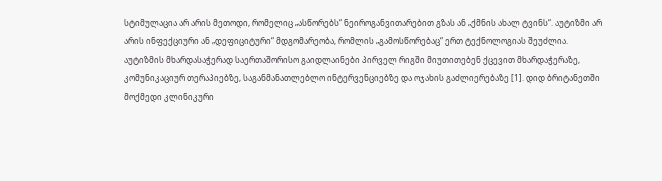სტიმულაცია არ არის მეთოდი, რომელიც „ასწორებს“ ნეიროგანვითარებით გზას ან „ქმნის ახალ ტვინს“. აუტიზმი არ არის ინფექციური ან „დეფიციტური“ მდგომარეობა, რომლის „გამოსწორებაც“ ერთ ტექნოლოგიას შეუძლია.
აუტიზმის მხარდასაჭერად საერთაშორისო გაიდლაინები პირველ რიგში მიუთითებენ ქცევით მხარდაჭერაზე, კომუნიკაციურ თერაპიებზე, საგანმანათლებლო ინტერვენციებზე და ოჯახის გაძლიერებაზე [1]. დიდ ბრიტანეთში მოქმედი კლინიკური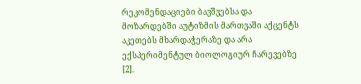რეკომენდაციები ბავშვებსა და მოზარდებში აუტიზმის მართვაში აქცენტს აკეთებს მხარდაჭერაზე და არა ექსპერიმენტულ ბიოლოგიურ ჩარევებზე [2].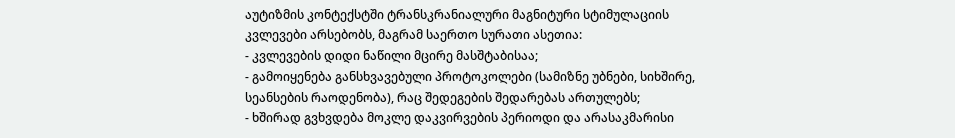აუტიზმის კონტექსტში ტრანსკრანიალური მაგნიტური სტიმულაციის კვლევები არსებობს, მაგრამ საერთო სურათი ასეთია:
- კვლევების დიდი ნაწილი მცირე მასშტაბისაა;
- გამოიყენება განსხვავებული პროტოკოლები (სამიზნე უბნები, სიხშირე, სეანსების რაოდენობა), რაც შედეგების შედარებას ართულებს;
- ხშირად გვხვდება მოკლე დაკვირვების პერიოდი და არასაკმარისი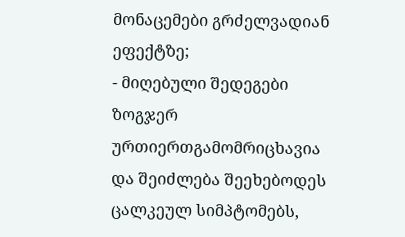მონაცემები გრძელვადიან ეფექტზე;
- მიღებული შედეგები ზოგჯერ ურთიერთგამომრიცხავია და შეიძლება შეეხებოდეს ცალკეულ სიმპტომებს,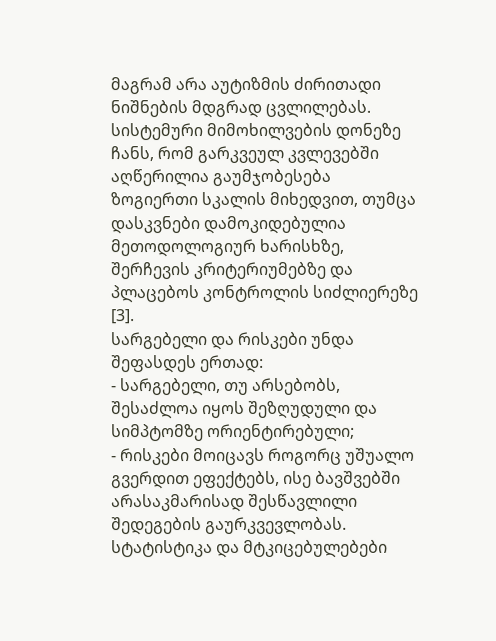მაგრამ არა აუტიზმის ძირითადი ნიშნების მდგრად ცვლილებას.
სისტემური მიმოხილვების დონეზე ჩანს, რომ გარკვეულ კვლევებში აღწერილია გაუმჯობესება ზოგიერთი სკალის მიხედვით, თუმცა დასკვნები დამოკიდებულია მეთოდოლოგიურ ხარისხზე, შერჩევის კრიტერიუმებზე და პლაცებოს კონტროლის სიძლიერეზე [3].
სარგებელი და რისკები უნდა შეფასდეს ერთად:
- სარგებელი, თუ არსებობს, შესაძლოა იყოს შეზღუდული და სიმპტომზე ორიენტირებული;
- რისკები მოიცავს როგორც უშუალო გვერდით ეფექტებს, ისე ბავშვებში არასაკმარისად შესწავლილი შედეგების გაურკვევლობას.
სტატისტიკა და მტკიცებულებები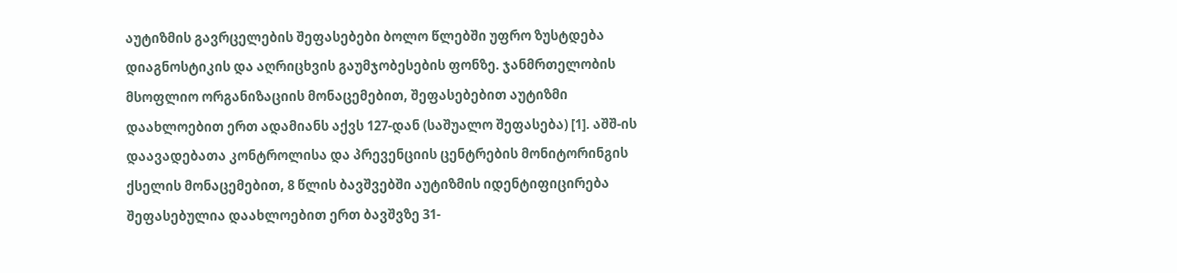აუტიზმის გავრცელების შეფასებები ბოლო წლებში უფრო ზუსტდება დიაგნოსტიკის და აღრიცხვის გაუმჯობესების ფონზე. ჯანმრთელობის მსოფლიო ორგანიზაციის მონაცემებით, შეფასებებით აუტიზმი დაახლოებით ერთ ადამიანს აქვს 127-დან (საშუალო შეფასება) [1]. აშშ-ის დაავადებათა კონტროლისა და პრევენციის ცენტრების მონიტორინგის ქსელის მონაცემებით, 8 წლის ბავშვებში აუტიზმის იდენტიფიცირება შეფასებულია დაახლოებით ერთ ბავშვზე 31-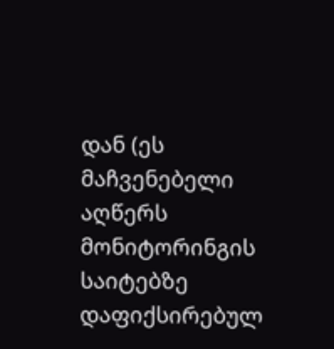დან (ეს მაჩვენებელი აღწერს მონიტორინგის საიტებზე დაფიქსირებულ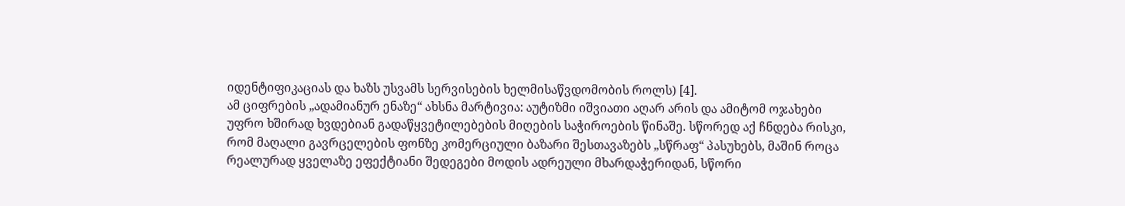იდენტიფიკაციას და ხაზს უსვამს სერვისების ხელმისაწვდომობის როლს) [4].
ამ ციფრების „ადამიანურ ენაზე“ ახსნა მარტივია: აუტიზმი იშვიათი აღარ არის და ამიტომ ოჯახები უფრო ხშირად ხვდებიან გადაწყვეტილებების მიღების საჭიროების წინაშე. სწორედ აქ ჩნდება რისკი, რომ მაღალი გავრცელების ფონზე კომერციული ბაზარი შესთავაზებს „სწრაფ“ პასუხებს, მაშინ როცა რეალურად ყველაზე ეფექტიანი შედეგები მოდის ადრეული მხარდაჭერიდან, სწორი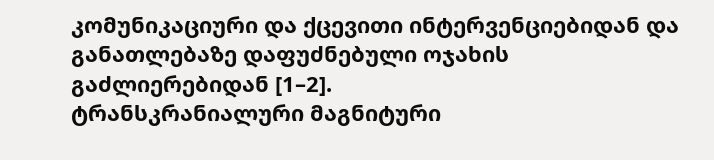კომუნიკაციური და ქცევითი ინტერვენციებიდან და განათლებაზე დაფუძნებული ოჯახის გაძლიერებიდან [1–2].
ტრანსკრანიალური მაგნიტური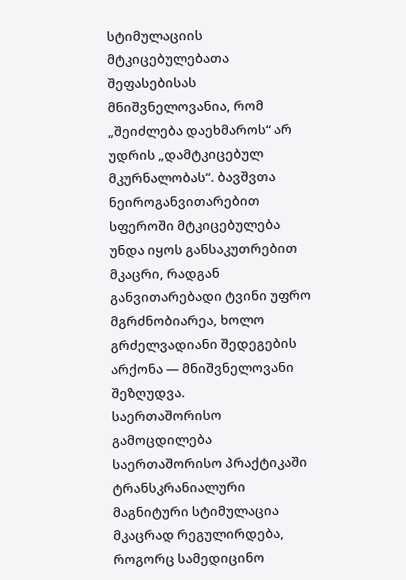სტიმულაციის მტკიცებულებათა შეფასებისას მნიშვნელოვანია, რომ „შეიძლება დაეხმაროს“ არ უდრის „დამტკიცებულ მკურნალობას“. ბავშვთა ნეიროგანვითარებით სფეროში მტკიცებულება უნდა იყოს განსაკუთრებით მკაცრი, რადგან განვითარებადი ტვინი უფრო მგრძნობიარეა, ხოლო გრძელვადიანი შედეგების არქონა — მნიშვნელოვანი შეზღუდვა.
საერთაშორისო გამოცდილება
საერთაშორისო პრაქტიკაში ტრანსკრანიალური მაგნიტური სტიმულაცია მკაცრად რეგულირდება, როგორც სამედიცინო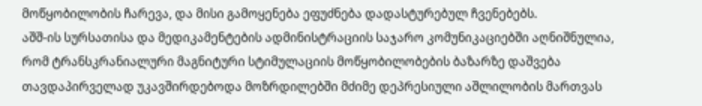მოწყობილობის ჩარევა, და მისი გამოყენება ეფუძნება დადასტურებულ ჩვენებებს.
აშშ-ის სურსათისა და მედიკამენტების ადმინისტრაციის საჯარო კომუნიკაციებში აღნიშნულია, რომ ტრანსკრანიალური მაგნიტური სტიმულაციის მოწყობილობების ბაზარზე დაშვება თავდაპირველად უკავშირდებოდა მოზრდილებში მძიმე დეპრესიული აშლილობის მართვას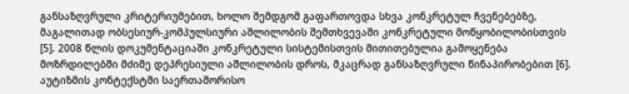განსაზღვრული კრიტერიუმებით, ხოლო შემდგომ გაფართოვდა სხვა კონკრეტულ ჩვენებებზე, მაგალითად ობსესიურ-კომპულსიური აშლილობის შემთხვევაში კონკრეტული მოწყობილობისთვის [5]. 2008 წლის დოკუმენტაციაში კონკრეტული სისტემისთვის მითითებულია გამოყენება მოზრდილებში მძიმე დეპრესიული აშლილობის დროს, მკაცრად განსაზღვრული წინაპირობებით [6].
აუტიზმის კონტექსტში საერთაშორისო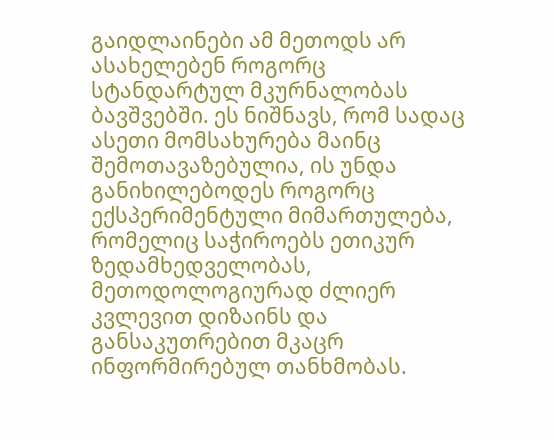გაიდლაინები ამ მეთოდს არ ასახელებენ როგორც სტანდარტულ მკურნალობას ბავშვებში. ეს ნიშნავს, რომ სადაც ასეთი მომსახურება მაინც შემოთავაზებულია, ის უნდა განიხილებოდეს როგორც ექსპერიმენტული მიმართულება, რომელიც საჭიროებს ეთიკურ ზედამხედველობას, მეთოდოლოგიურად ძლიერ კვლევით დიზაინს და განსაკუთრებით მკაცრ ინფორმირებულ თანხმობას.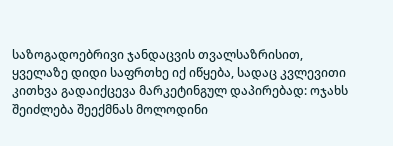საზოგადოებრივი ჯანდაცვის თვალსაზრისით, ყველაზე დიდი საფრთხე იქ იწყება, სადაც კვლევითი კითხვა გადაიქცევა მარკეტინგულ დაპირებად: ოჯახს შეიძლება შეექმნას მოლოდინი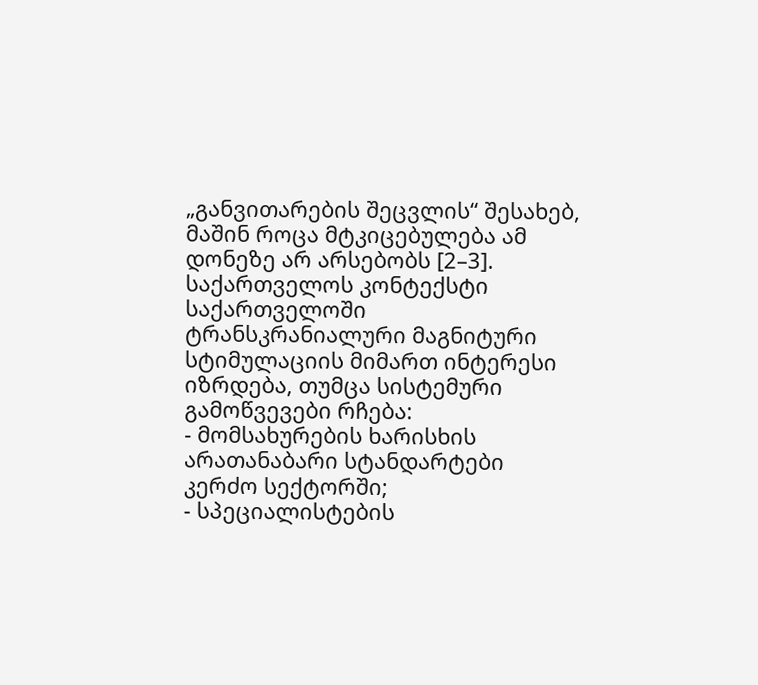„განვითარების შეცვლის“ შესახებ, მაშინ როცა მტკიცებულება ამ დონეზე არ არსებობს [2–3].
საქართველოს კონტექსტი
საქართველოში ტრანსკრანიალური მაგნიტური სტიმულაციის მიმართ ინტერესი იზრდება, თუმცა სისტემური გამოწვევები რჩება:
- მომსახურების ხარისხის არათანაბარი სტანდარტები კერძო სექტორში;
- სპეციალისტების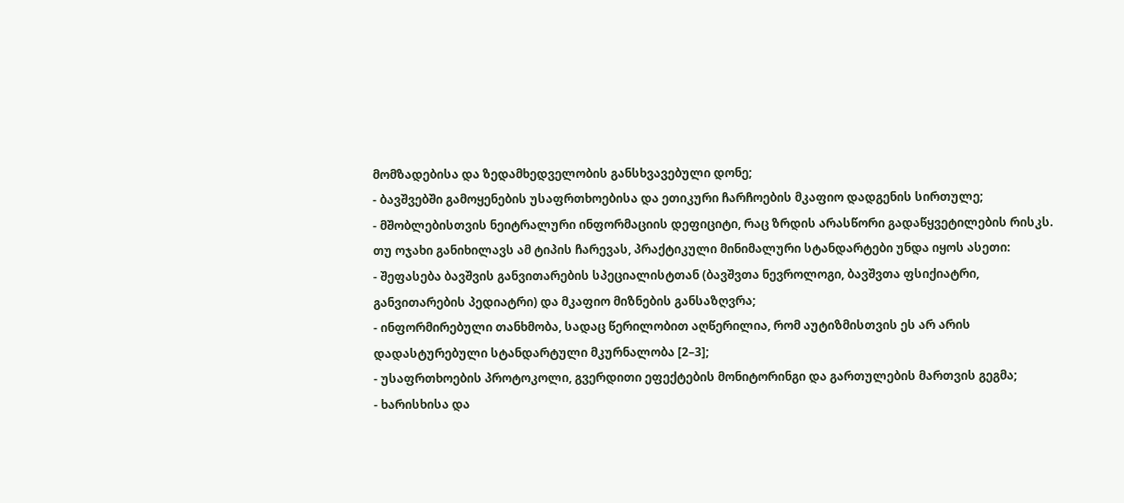მომზადებისა და ზედამხედველობის განსხვავებული დონე;
- ბავშვებში გამოყენების უსაფრთხოებისა და ეთიკური ჩარჩოების მკაფიო დადგენის სირთულე;
- მშობლებისთვის ნეიტრალური ინფორმაციის დეფიციტი, რაც ზრდის არასწორი გადაწყვეტილების რისკს.
თუ ოჯახი განიხილავს ამ ტიპის ჩარევას, პრაქტიკული მინიმალური სტანდარტები უნდა იყოს ასეთი:
- შეფასება ბავშვის განვითარების სპეციალისტთან (ბავშვთა ნევროლოგი, ბავშვთა ფსიქიატრი, განვითარების პედიატრი) და მკაფიო მიზნების განსაზღვრა;
- ინფორმირებული თანხმობა, სადაც წერილობით აღწერილია, რომ აუტიზმისთვის ეს არ არის დადასტურებული სტანდარტული მკურნალობა [2–3];
- უსაფრთხოების პროტოკოლი, გვერდითი ეფექტების მონიტორინგი და გართულების მართვის გეგმა;
- ხარისხისა და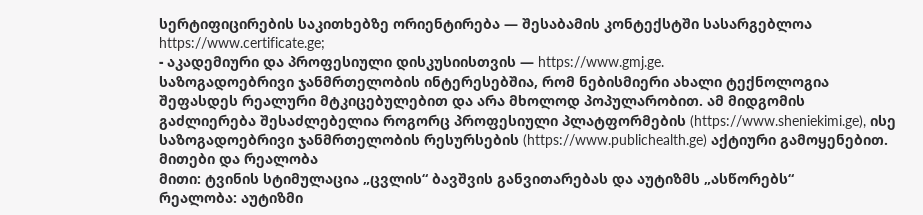სერტიფიცირების საკითხებზე ორიენტირება — შესაბამის კონტექსტში სასარგებლოა https://www.certificate.ge;
- აკადემიური და პროფესიული დისკუსიისთვის — https://www.gmj.ge.
საზოგადოებრივი ჯანმრთელობის ინტერესებშია, რომ ნებისმიერი ახალი ტექნოლოგია შეფასდეს რეალური მტკიცებულებით და არა მხოლოდ პოპულარობით. ამ მიდგომის გაძლიერება შესაძლებელია როგორც პროფესიული პლატფორმების (https://www.sheniekimi.ge), ისე საზოგადოებრივი ჯანმრთელობის რესურსების (https://www.publichealth.ge) აქტიური გამოყენებით.
მითები და რეალობა
მითი: ტვინის სტიმულაცია „ცვლის“ ბავშვის განვითარებას და აუტიზმს „ასწორებს“
რეალობა: აუტიზმი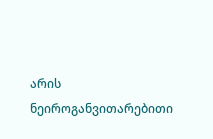არის ნეიროგანვითარებითი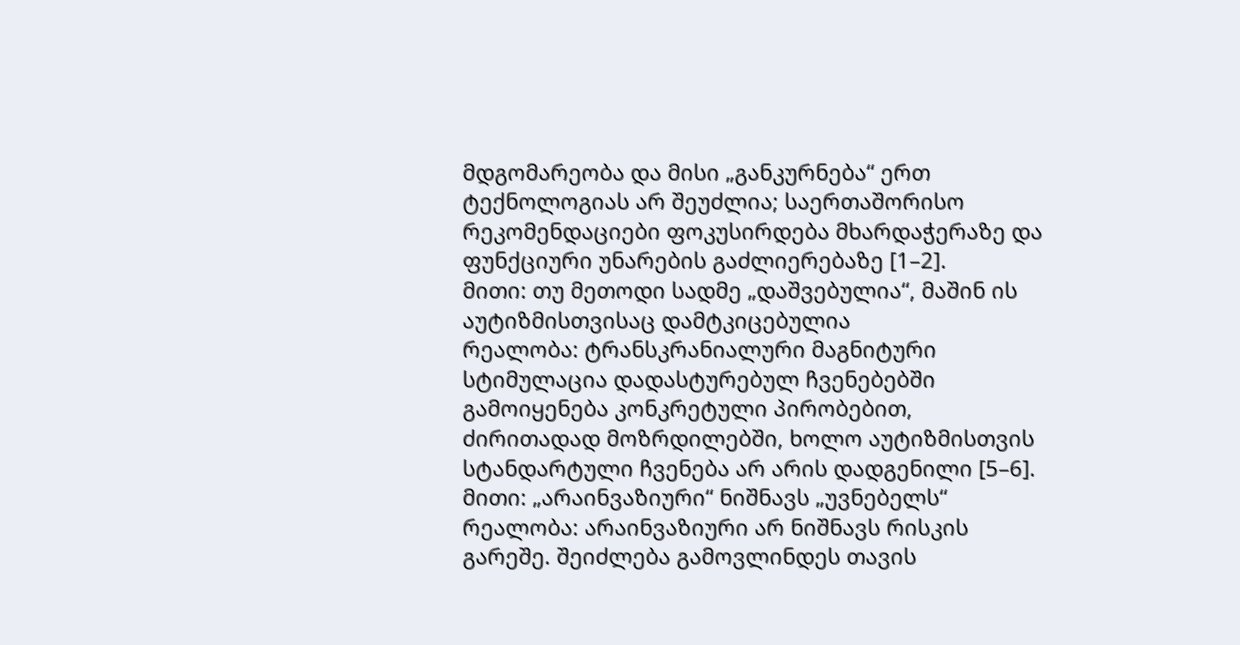მდგომარეობა და მისი „განკურნება“ ერთ ტექნოლოგიას არ შეუძლია; საერთაშორისო რეკომენდაციები ფოკუსირდება მხარდაჭერაზე და ფუნქციური უნარების გაძლიერებაზე [1–2].
მითი: თუ მეთოდი სადმე „დაშვებულია“, მაშინ ის აუტიზმისთვისაც დამტკიცებულია
რეალობა: ტრანსკრანიალური მაგნიტური სტიმულაცია დადასტურებულ ჩვენებებში გამოიყენება კონკრეტული პირობებით, ძირითადად მოზრდილებში, ხოლო აუტიზმისთვის სტანდარტული ჩვენება არ არის დადგენილი [5–6].
მითი: „არაინვაზიური“ ნიშნავს „უვნებელს“
რეალობა: არაინვაზიური არ ნიშნავს რისკის გარეშე. შეიძლება გამოვლინდეს თავის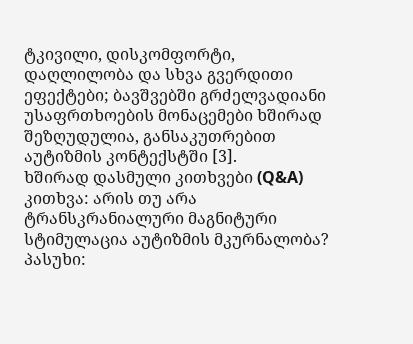ტკივილი, დისკომფორტი, დაღლილობა და სხვა გვერდითი ეფექტები; ბავშვებში გრძელვადიანი უსაფრთხოების მონაცემები ხშირად შეზღუდულია, განსაკუთრებით აუტიზმის კონტექსტში [3].
ხშირად დასმული კითხვები (Q&A)
კითხვა: არის თუ არა ტრანსკრანიალური მაგნიტური სტიმულაცია აუტიზმის მკურნალობა?
პასუხი: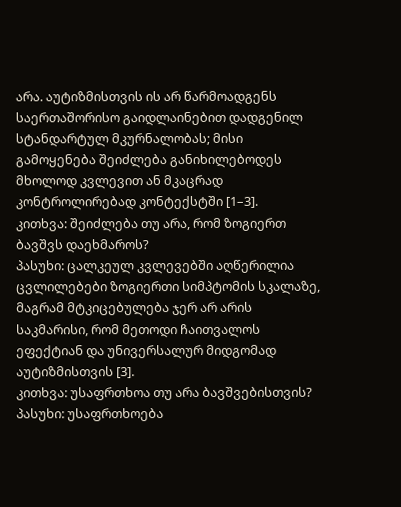არა. აუტიზმისთვის ის არ წარმოადგენს საერთაშორისო გაიდლაინებით დადგენილ სტანდარტულ მკურნალობას; მისი გამოყენება შეიძლება განიხილებოდეს მხოლოდ კვლევით ან მკაცრად კონტროლირებად კონტექსტში [1–3].
კითხვა: შეიძლება თუ არა, რომ ზოგიერთ ბავშვს დაეხმაროს?
პასუხი: ცალკეულ კვლევებში აღწერილია ცვლილებები ზოგიერთი სიმპტომის სკალაზე, მაგრამ მტკიცებულება ჯერ არ არის საკმარისი, რომ მეთოდი ჩაითვალოს ეფექტიან და უნივერსალურ მიდგომად აუტიზმისთვის [3].
კითხვა: უსაფრთხოა თუ არა ბავშვებისთვის?
პასუხი: უსაფრთხოება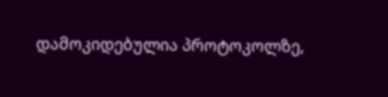დამოკიდებულია პროტოკოლზე,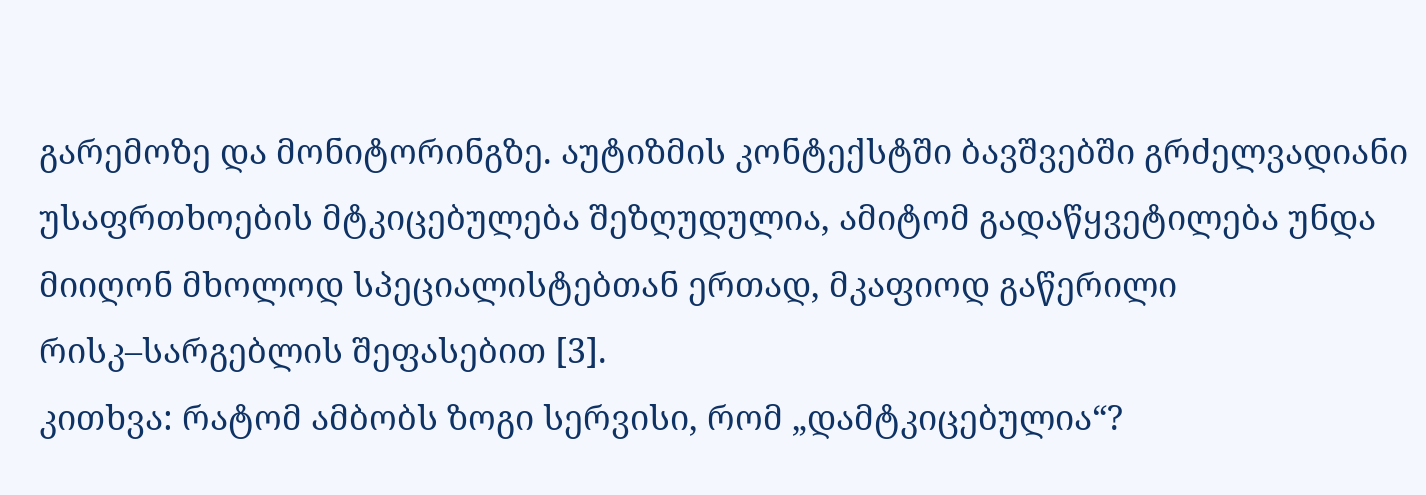გარემოზე და მონიტორინგზე. აუტიზმის კონტექსტში ბავშვებში გრძელვადიანი უსაფრთხოების მტკიცებულება შეზღუდულია, ამიტომ გადაწყვეტილება უნდა მიიღონ მხოლოდ სპეციალისტებთან ერთად, მკაფიოდ გაწერილი რისკ–სარგებლის შეფასებით [3].
კითხვა: რატომ ამბობს ზოგი სერვისი, რომ „დამტკიცებულია“?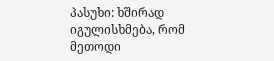პასუხი: ხშირად იგულისხმება, რომ მეთოდი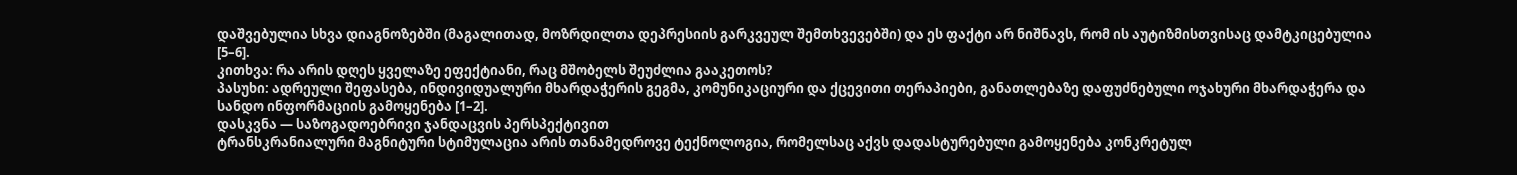დაშვებულია სხვა დიაგნოზებში (მაგალითად, მოზრდილთა დეპრესიის გარკვეულ შემთხვევებში) და ეს ფაქტი არ ნიშნავს, რომ ის აუტიზმისთვისაც დამტკიცებულია [5–6].
კითხვა: რა არის დღეს ყველაზე ეფექტიანი, რაც მშობელს შეუძლია გააკეთოს?
პასუხი: ადრეული შეფასება, ინდივიდუალური მხარდაჭერის გეგმა, კომუნიკაციური და ქცევითი თერაპიები, განათლებაზე დაფუძნებული ოჯახური მხარდაჭერა და სანდო ინფორმაციის გამოყენება [1–2].
დასკვნა — საზოგადოებრივი ჯანდაცვის პერსპექტივით
ტრანსკრანიალური მაგნიტური სტიმულაცია არის თანამედროვე ტექნოლოგია, რომელსაც აქვს დადასტურებული გამოყენება კონკრეტულ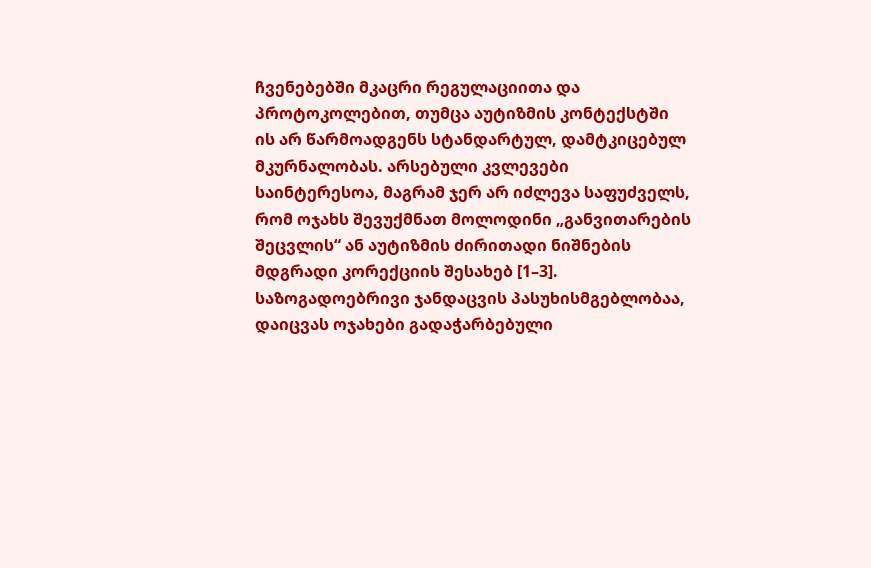ჩვენებებში მკაცრი რეგულაციითა და პროტოკოლებით, თუმცა აუტიზმის კონტექსტში ის არ წარმოადგენს სტანდარტულ, დამტკიცებულ მკურნალობას. არსებული კვლევები საინტერესოა, მაგრამ ჯერ არ იძლევა საფუძველს, რომ ოჯახს შევუქმნათ მოლოდინი „განვითარების შეცვლის“ ან აუტიზმის ძირითადი ნიშნების მდგრადი კორექციის შესახებ [1–3].
საზოგადოებრივი ჯანდაცვის პასუხისმგებლობაა, დაიცვას ოჯახები გადაჭარბებული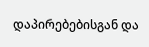დაპირებებისგან და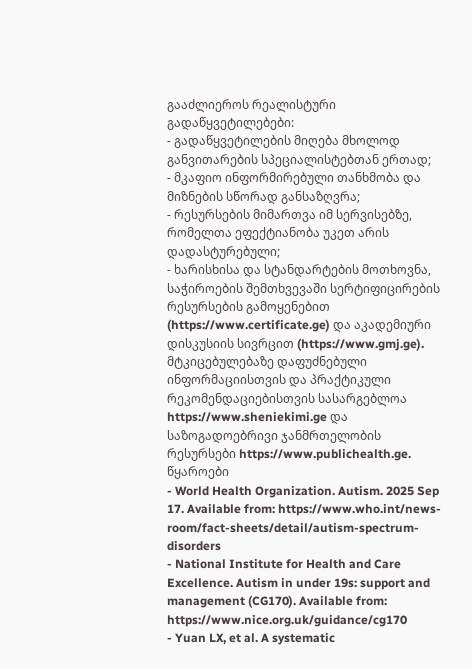გააძლიეროს რეალისტური გადაწყვეტილებები:
- გადაწყვეტილების მიღება მხოლოდ განვითარების სპეციალისტებთან ერთად;
- მკაფიო ინფორმირებული თანხმობა და მიზნების სწორად განსაზღვრა;
- რესურსების მიმართვა იმ სერვისებზე, რომელთა ეფექტიანობა უკეთ არის დადასტურებული;
- ხარისხისა და სტანდარტების მოთხოვნა, საჭიროების შემთხვევაში სერტიფიცირების რესურსების გამოყენებით (https://www.certificate.ge) და აკადემიური დისკუსიის სივრცით (https://www.gmj.ge).
მტკიცებულებაზე დაფუძნებული ინფორმაციისთვის და პრაქტიკული რეკომენდაციებისთვის სასარგებლოა https://www.sheniekimi.ge და საზოგადოებრივი ჯანმრთელობის რესურსები https://www.publichealth.ge.
წყაროები
- World Health Organization. Autism. 2025 Sep 17. Available from: https://www.who.int/news-room/fact-sheets/detail/autism-spectrum-disorders
- National Institute for Health and Care Excellence. Autism in under 19s: support and management (CG170). Available from: https://www.nice.org.uk/guidance/cg170
- Yuan LX, et al. A systematic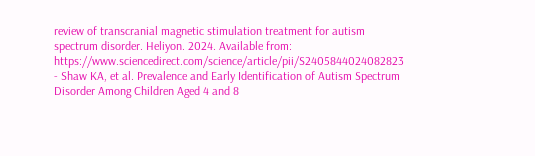review of transcranial magnetic stimulation treatment for autism spectrum disorder. Heliyon. 2024. Available from: https://www.sciencedirect.com/science/article/pii/S2405844024082823
- Shaw KA, et al. Prevalence and Early Identification of Autism Spectrum Disorder Among Children Aged 4 and 8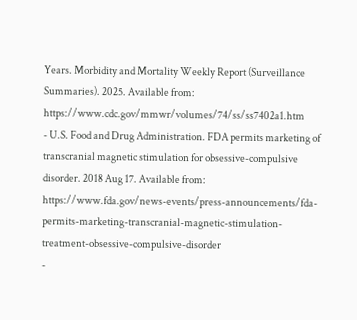Years. Morbidity and Mortality Weekly Report (Surveillance Summaries). 2025. Available from: https://www.cdc.gov/mmwr/volumes/74/ss/ss7402a1.htm
- U.S. Food and Drug Administration. FDA permits marketing of transcranial magnetic stimulation for obsessive-compulsive disorder. 2018 Aug 17. Available from: https://www.fda.gov/news-events/press-announcements/fda-permits-marketing-transcranial-magnetic-stimulation-treatment-obsessive-compulsive-disorder
-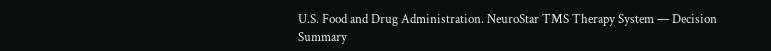U.S. Food and Drug Administration. NeuroStar TMS Therapy System — Decision Summary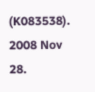(K083538). 2008 Nov 28.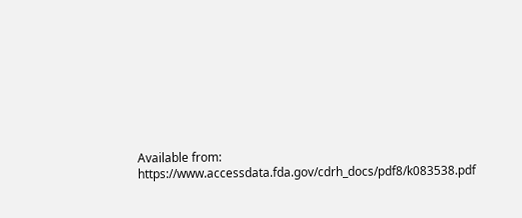Available from: https://www.accessdata.fda.gov/cdrh_docs/pdf8/k083538.pdf